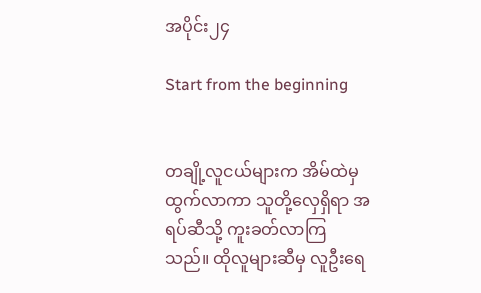အပိုင်း၂၄

Start from the beginning


တချို့လူငယ်များက အိမ်ထဲမှ ထွက်လာကာ သူတို့လှေရှိရာ အရပ်ဆီသို့ ကူးခတ်လာကြသည်။ ထိုလူများဆီမှ လူဦးရေ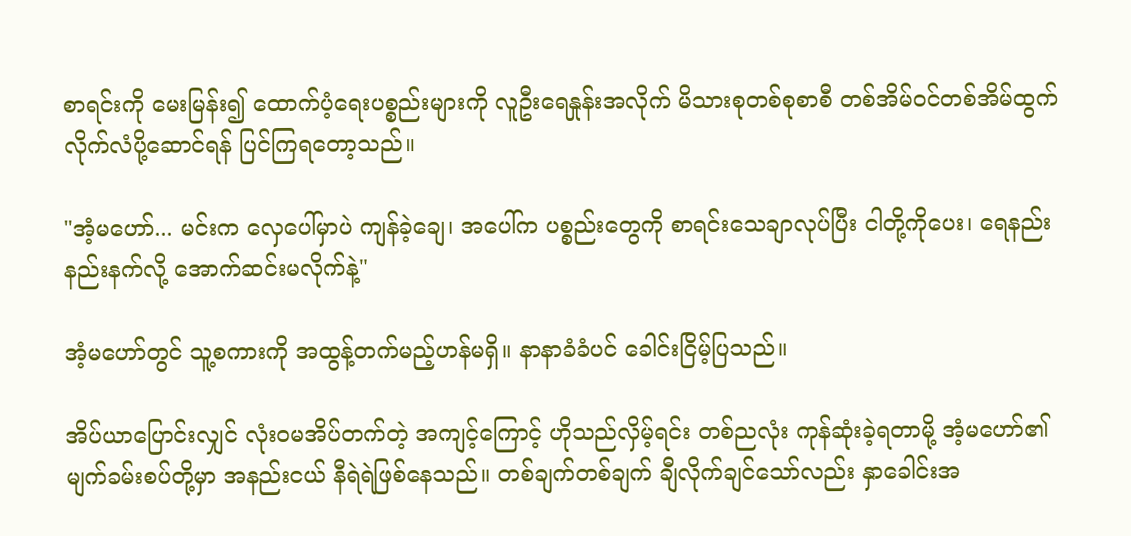စာရင်းကို မေးမြန်း၍ ထောက်ပံ့ရေးပစ္စည်းများကို လူဦးရေနှုန်းအလိုက် မိသားစုတစ်စုစာစီ တစ်အိမ်ဝင်တစ်အိမ်ထွက် လိုက်လံပို့ဆောင်ရန် ပြင်ကြရတော့သည်။

"အံ့မဟော်... မင်းက လှေပေါ်မှာပဲ ကျန်ခဲ့ချေ၊ အပေါ်က ပစ္စည်းတွေကို စာရင်းသေချာလုပ်ပြီး ငါတို့ကိုပေး၊ ရေနည်းနည်းနက်လို့ အောက်ဆင်းမလိုက်နဲ့"

အံ့မဟော်တွင် သူ့စကားကို အထွန့်တက်မည့်ဟန်မရှိ။ နာနာခံခံပင် ခေါင်းငြိမ့်ပြသည်။

အိပ်ယာပြောင်းလျှင် လုံးဝမအိပ်တက်တဲ့ အကျင့်ကြောင့် ဟိုသည်လှိမ့်ရင်း တစ်ညလုံး ကုန်ဆုံးခဲ့ရတာမို့ အံ့မဟော်၏ မျက်ခမ်းစပ်တို့မှာ အနည်းငယ် နီရဲရဲဖြစ်နေသည်။ တစ်ချက်တစ်ချက် ချီလိုက်ချင်သော်လည်း နှာခေါင်းအ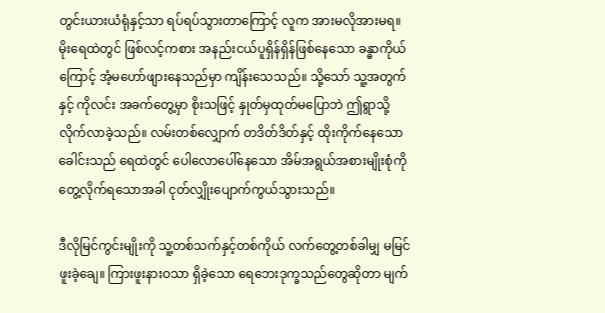တွင်းယားယံရုံနှင့်သာ ရပ်ရပ်သွားတာကြောင့် လူက အားမလိုအားမရ။ မိုးရေထဲတွင် ဖြစ်လင့်ကစား အနည်းငယ်ပူရှိန်ရှိန်ဖြစ်နေသော ခန္ဓာကိုယ်ကြောင့် အံ့မဟော်ဖျားနေသည်မှာ ကျိန်းသေသည်။ သို့သော် သူ့အတွက်နှင့် ကိုလင်း အခက်တွေ့မှာ စိုးသဖြင့် နှုတ်မှထုတ်မပြောဘဲ ဤရွာသို့ လိုက်လာခဲ့သည်။ လမ်းတစ်လျှောက် တဒိတ်ဒိတ်နှင့် ထိုးကိုက်နေသော ခေါင်းသည် ရေထဲတွင် ပေါလောပေါ်နေသော အိမ်အရွယ်အစားမျိုးစုံကို တွေ့လိုက်ရသောအခါ ငုတ်လျှိုးပျောက်ကွယ်သွားသည်။

ဒီလိုမြင်ကွင်းမျိုးကို သူ့တစ်သက်နှင့်တစ်ကိုယ် လက်တွေ့တစ်ခါမျှ မမြင်ဖူးခဲ့ချေ။ ကြားဖူးနားဝသာ ရှိခဲ့သော ရေဘေးဒုက္ခသည်တွေဆိုတာ မျက်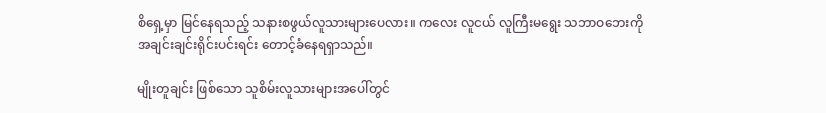စိရှေ့မှာ မြင်နေရသည့် သနားစဖွယ်လူသားများပေလား။ ကလေး လူငယ် လူကြီးမရွေး သဘာဝဘေးကို အချင်းချင်းရိုင်းပင်းရင်း တောင့်ခံနေရရှာသည်။

မျိုးတူချင်း ဖြစ်သော သူစိမ်းလူသားများအပေါ်တွင်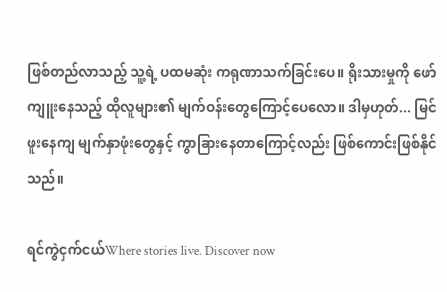ဖြစ်တည်လာသည့် သူ့ရဲ့ ပထမဆုံး ကရုဏာသက်ခြင်းပေ။ ရိုးသားမှုကို ဖော်ကျူးနေသည့် ထိုလူများ၏ မျက်ဝန်းတွေကြောင့်ပေလော။ ဒါမှဟုတ်... မြင်ဖူးနေကျ မျက်နှာဖုံးတွေနှင့် ကွာခြားနေတာကြောင့်လည်း ဖြစ်ကောင်းဖြစ်နိုင်သည်။

ရင်ကွဲငှက်ငယ်Where stories live. Discover now